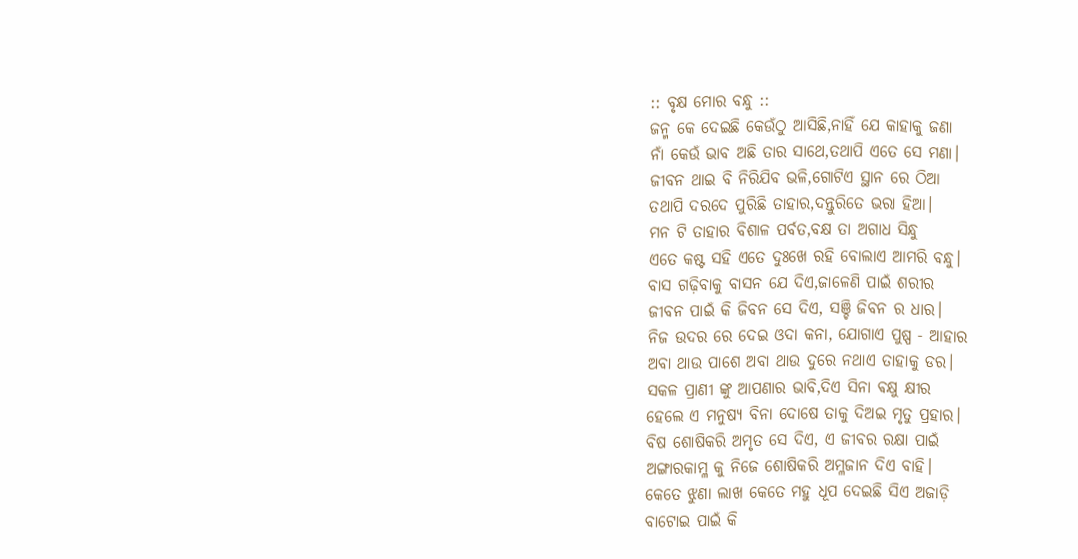:: ବୃକ୍ଷ ମୋର ବନ୍ଧୁ ::
ଜନ୍ମ କେ ଦେଇଛି କେଉଁଠୁ ଆସିଛି,ନାହିଁ ଯେ କାହାକୁ ଜଣା
ନାଁ କେଉଁ ଭାବ ଅଛି ତାର ସାଥେ,ତଥାପି ଏତେ ସେ ମଣା।
ଜୀବନ ଥାଇ ବି ନିରିଯିବ ଭଳି,ଗୋଟିଏ ସ୍ଥାନ ରେ ଠିଆ
ତଥାପି ଦରଦେ ପୁରିଛି ତାହାର,ଦନ୍ତୁରିତେ ଭରା ହିଆ।
ମନ ଟି ତାହାର ବିଶାଳ ପର୍ବତ,ବକ୍ଷ ତା ଅଗାଧ ସିନ୍ଧୁ
ଏତେ କଷ୍ଟ ସହି ଏତେ ଦୁଃଖେ ରହି ବୋଲାଏ ଆମରି ବନ୍ଧୁ।
ବାସ ଗଢ଼ିବାକୁ ବାସନ ଯେ ଦିଏ,ଜାଳେଣି ପାଇଁ ଶରୀର
ଜୀବନ ପାଇଁ କି ଜିବନ ସେ ଦିଏ, ସଞ୍ଚି ଜିବନ ର ଧାର।
ନିଜ ଉଦର ରେ ଦେଇ ଓଦା କନା, ଯୋଗାଏ ପୁଷ୍ପ - ଆହାର
ଅବା ଥାଉ ପାଶେ ଅବା ଥାଉ ଦୁରେ ନଥାଏ ତାହାକୁ ଡର।
ସକଳ ପ୍ରାଣୀ ଙ୍କୁ ଆପଣାର ଭାବି,ଦିଏ ସିନା ଵକ୍ଷୁ କ୍ଷୀର
ହେଲେ ଏ ମନୁଷ୍ୟ ବିନା ଦୋଷେ ତାକୁ ଦିଅଇ ମୃତୁ ପ୍ରହାର।
ବିଷ ଶୋଷିକରି ଅମୃତ ସେ ଦିଏ, ଏ ଜୀବର ରକ୍ଷା ପାଇଁ
ଅଙ୍ଗାରକାମ୍ଳ କୁ ନିଜେ ଶୋଷିକରି ଅମ୍ଳଜାନ ଦିଏ ବାହି।
କେତେ ଝୁଣା ଲାଖ କେତେ ମହୁ ଧୂପ ଦେଇଛି ସିଏ ଅଜାଡ଼ି
ବାଟୋଇ ପାଇଁ କି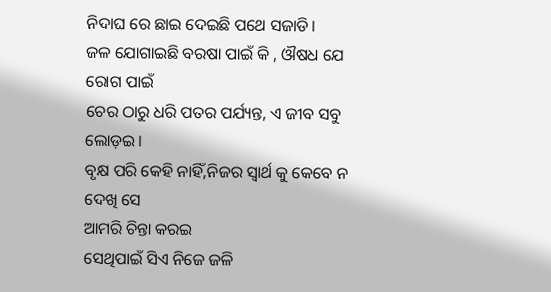ନିଦାଘ ରେ ଛାଇ ଦେଇଛି ପଥେ ସଜାଡି।
ଜଳ ଯୋଗାଇଛି ବରଷା ପାଇଁ କି , ଔଷଧ ଯେ ରୋଗ ପାଇଁ
ଚେର ଠାରୁ ଧରି ପତର ପର୍ଯ୍ୟନ୍ତ, ଏ ଜୀବ ସବୁ ଲୋଡ଼ଇ।
ବୃକ୍ଷ ପରି କେହି ନାହିଁ,ନିଜର ସ୍ବାର୍ଥ କୁ କେବେ ନ ଦେଖି ସେ
ଆମରି ଚିନ୍ତା କରଇ
ସେଥିପାଇଁ ସିଏ ନିଜେ ଜଳି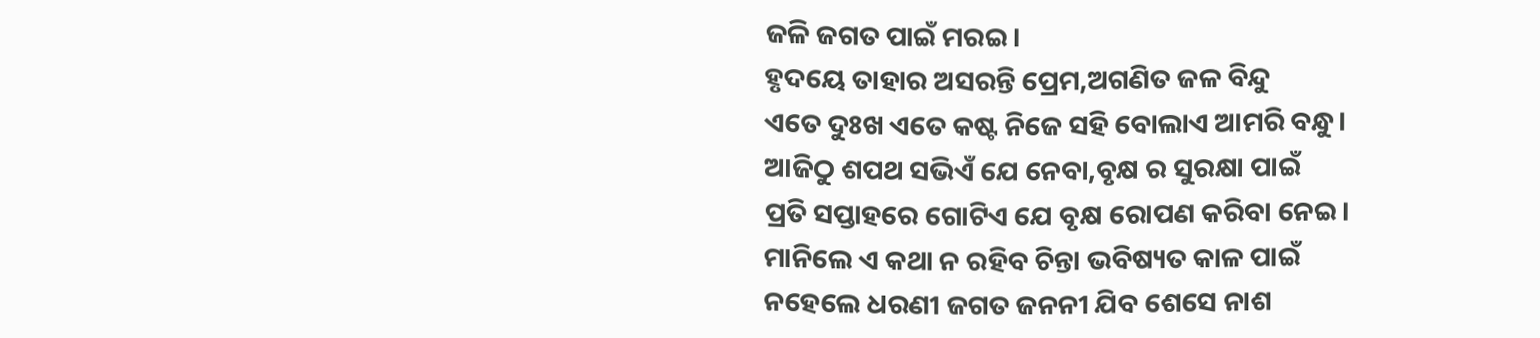ଜଳି ଜଗତ ପାଇଁ ମରଇ।
ହୃଦୟେ ତାହାର ଅସରନ୍ତି ପ୍ରେମ,ଅଗଣିତ ଜଳ ବିନ୍ଦୁ
ଏତେ ଦୁଃଖ ଏତେ କଷ୍ଟ ନିଜେ ସହି ବୋଲାଏ ଆମରି ବନ୍ଧୁ।
ଆଜିଠୁ ଶପଥ ସଭିଏଁ ଯେ ନେବା,ବୃକ୍ଷ ର ସୁରକ୍ଷା ପାଇଁ
ପ୍ରତି ସପ୍ତାହରେ ଗୋଟିଏ ଯେ ବୃକ୍ଷ ରୋପଣ କରିବା ନେଇ।
ମାନିଲେ ଏ କଥା ନ ରହିବ ଚିନ୍ତା ଭବିଷ୍ୟତ କାଳ ପାଇଁ
ନହେଲେ ଧରଣୀ ଜଗତ ଜନନୀ ଯିବ ଶେସେ ନାଶ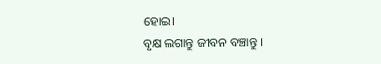ହୋଇ।
ବୃକ୍ଷ ଲଗାନ୍ତୁ ଜୀବନ ବଞ୍ଚାନ୍ତୁ ।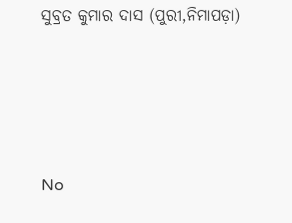ସୁବ୍ରତ କୁମାର ଦାସ (ପୁରୀ,ନିମାପଡ଼ା)






No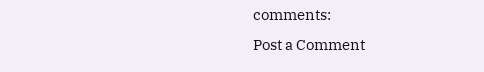comments:
Post a Comment